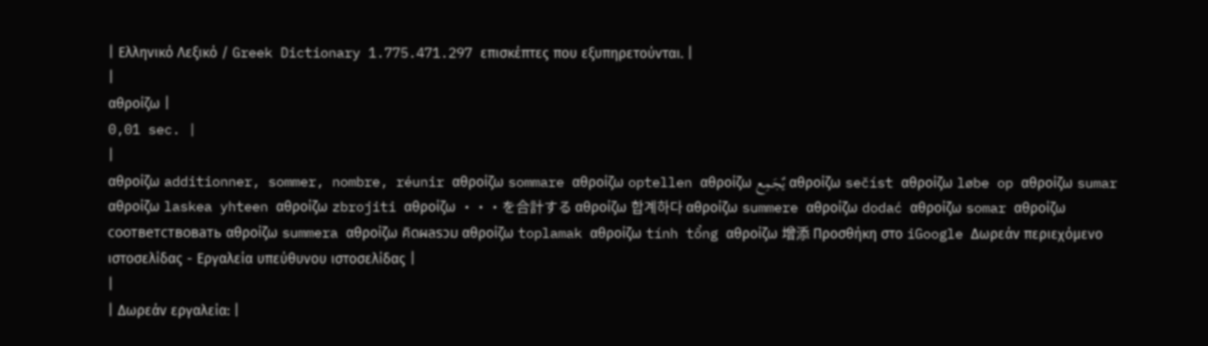| Ελληνικό Λεξικό / Greek Dictionary 1.775.471.297 επισκέπτες που εξυπηρετούνται. |
|
αθροίζω |
0,01 sec. |
|
αθροίζω additionner, sommer, nombre, réunir αθροίζω sommare αθροίζω optellen αθροίζω يٌجَمِع αθροίζω sečíst αθροίζω løbe op αθροίζω sumar αθροίζω laskea yhteen αθροίζω zbrojiti αθροίζω ・・・を合計する αθροίζω 합계하다 αθροίζω summere αθροίζω dodać αθροίζω somar αθροίζω соответствовать αθροίζω summera αθροίζω คิดผลรวม αθροίζω toplamak αθροίζω tính tổng αθροίζω 增添 Προσθήκη στο iGoogle Δωρεάν περιεχόμενο ιστοσελίδας - Εργαλεία υπεύθυνου ιστοσελίδας |
|
| Δωρεάν εργαλεία: |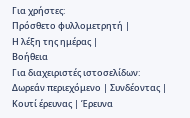Για χρήστες:
Πρόσθετο φυλλομετρητή |
Η λέξη της ημέρας |
Βοήθεια
Για διαχειριστές ιστοσελίδων: Δωρεάν περιεχόμενο | Συνδέοντας | Κουτί έρευνας | Έρευνα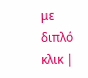με διπλό κλικ |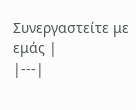Συνεργαστείτε με εμάς |
|---|